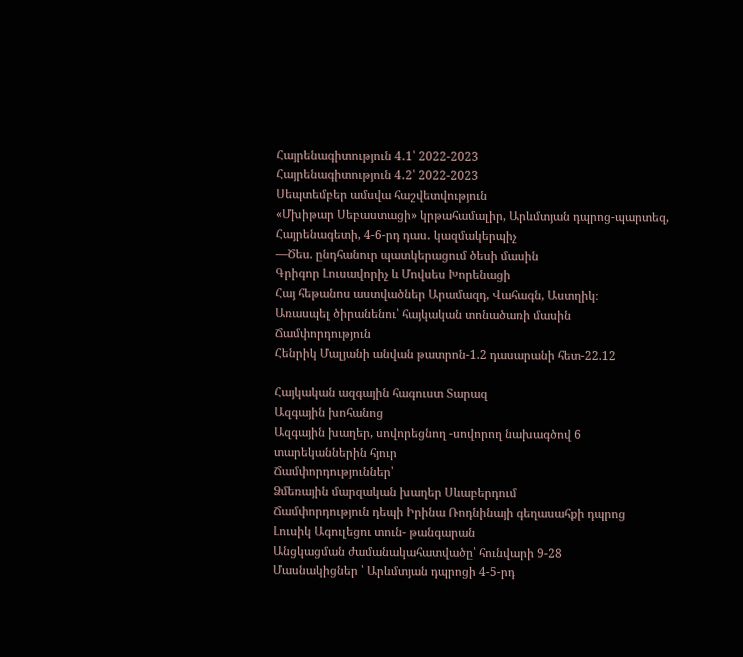Հայրենագիտություն 4․1՝ 2022-2023
Հայրենագիտություն 4․2՝ 2022-2023
Սեպտեմբեր ամսվա հաշվետվություն
«Մխիթար Սեբաստացի» կրթահամալիր, Արևմտյան դպրոց-պարտեզ, Հայրենագետի, 4-6-րդ դաս․ կազմակերպիչ
—Ծես. ընդհանուր պատկերացում ծեսի մասին
Գրիգոր Լուսավորիչ և Մովսես Խորենացի
Հայ հեթանոս աստվածներ Արամազդ, Վահագն, Աստղիկ։
Առասպել ծիրանենու՝ հայկական տոնածառի մասին
Ճամփորդություն
Հենրիկ Մալյանի անվան թատրոն-1.2 դասարանի հետ-22.12

Հայկական ազգային հագուստ Տարազ
Ազգային խոհանոց
Ազգային խաղեր, սովորեցնող -սովորող նախագծով 6 տարեկաններին հյուր
Ճամփորդություններ՝
Ձմեռային մարզական խաղեր Սևաբերդում
Ճամփորդություն դեպի Իրինա Ռոդնինայի գեղասահքի դպրոց
Լուսիկ Ագուլեցու տուն- թանգարան
Անցկացման ժամանակահատվածը՝ հունվարի 9-28
Մասնակիցներ ՝ Արևմտյան դպրոցի 4-5-րդ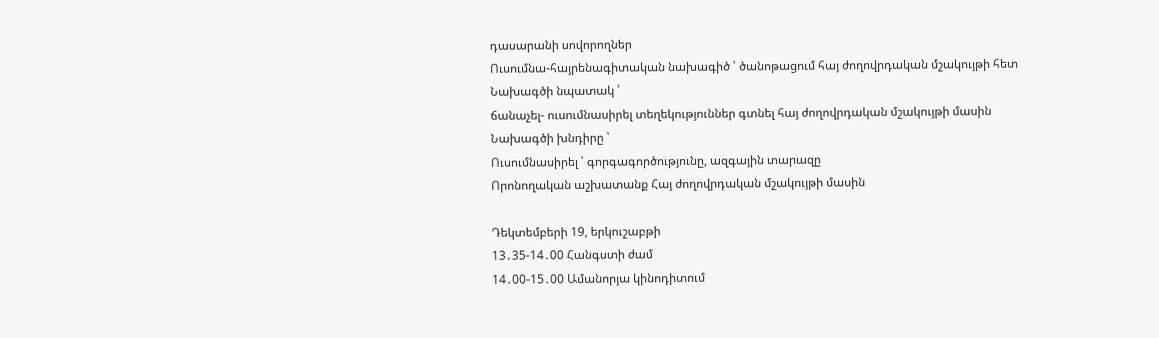դասարանի սովորողներ
Ուսումնա-հայրենագիտական նախագիծ ՝ ծանոթացում հայ ժողովրդական մշակույթի հետ
Նախագծի նպատակ ՝
ճանաչել- ուսումնասիրել տեղեկություններ գտնել հայ ժողովրդական մշակույթի մասին
Նախագծի խնդիրը ՝
Ուսումնասիրել ՝ գորգագործությունը, ազգային տարազը
Որոնողական աշխատանք Հայ ժողովրդական մշակույթի մասին

Դեկտեմբերի 19, երկուշաբթի
13․35-14․00 Հանգստի ժամ
14․00-15․00 Ամանորյա կինոդիտում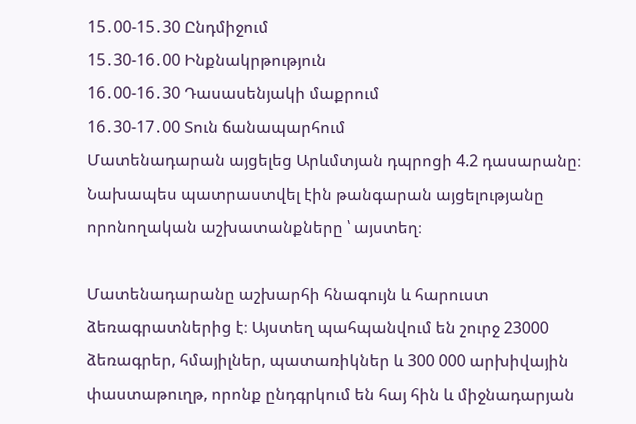15․00-15․30 Ընդմիջում
15․30-16․00 Ինքնակրթություն
16․00-16․30 Դասասենյակի մաքրում
16․30-17․00 Տուն ճանապարհում
Մատենադարան այցելեց Արևմտյան դպրոցի 4.2 դասարանը։ Նախապես պատրաստվել էին թանգարան այցելությանը որոնողական աշխատանքները ՝ այստեղ։

Մատենադարանը աշխարհի հնագույն և հարուստ ձեռագրատներից է։ Այստեղ պահպանվում են շուրջ 23000 ձեռագրեր, հմայիլներ, պատառիկներ և 300 000 արխիվային փաստաթուղթ, որոնք ընդգրկում են հայ հին և միջնադարյան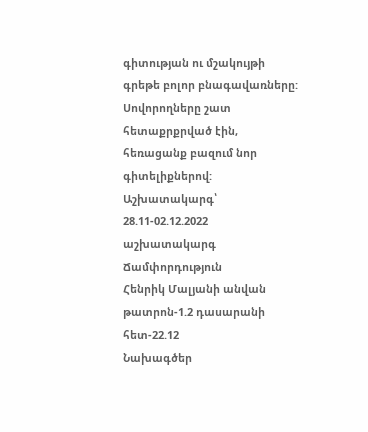գիտության ու մշակույթի գրեթե բոլոր բնագավառները:
Սովորողները շատ հետաքրքրված էին, հեռացանք բազում նոր գիտելիքներով:
Աշխատակարգ՝
28.11-02.12.2022 աշխատակարգ
Ճամփորդություն
Հենրիկ Մալյանի անվան թատրոն-1.2 դասարանի հետ-22.12
Նախագծեր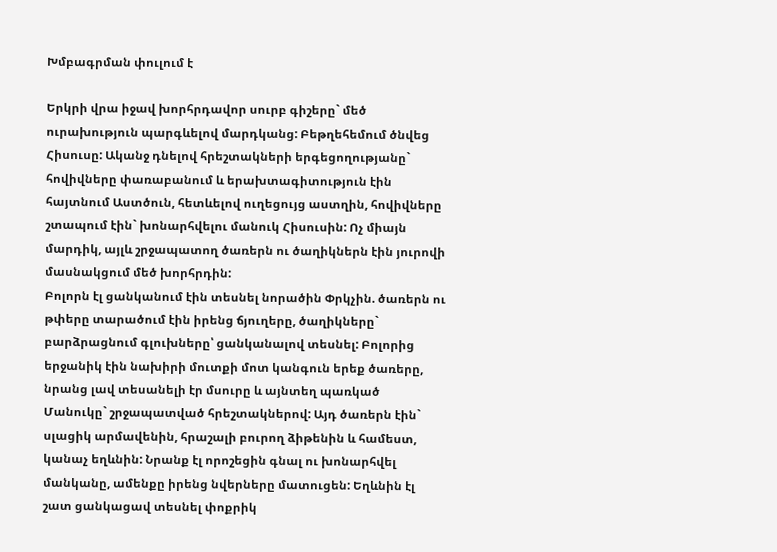Խմբագրման փուլում է

Երկրի վրա իջավ խորհրդավոր սուրբ գիշերը` մեծ ուրախություն պարգևելով մարդկանց: Բեթղեհեմում ծնվեց Հիսուսը: Ականջ դնելով հրեշտակների երգեցողությանը` հովիվները փառաբանում և երախտագիտություն էին հայտնում Աստծուն, հետևելով ուղեցույց աստղին, հովիվները շտապում էին` խոնարհվելու մանուկ Հիսուսին: Ոչ միայն մարդիկ, այլև շրջապատող ծառերն ու ծաղիկներն էին յուրովի մասնակցում մեծ խորհրդին:
Բոլորն էլ ցանկանում էին տեսնել նորածին Փրկչին. ծառերն ու թփերը տարածում էին իրենց ճյուղերը, ծաղիկները` բարձրացնում գլուխները՝ ցանկանալով տեսնել: Բոլորից երջանիկ էին նախիրի մուտքի մոտ կանգուն երեք ծառերը, նրանց լավ տեսանելի էր մսուրը և այնտեղ պառկած Մանուկը` շրջապատված հրեշտակներով: Այդ ծառերն էին` սլացիկ արմավենին, հրաշալի բուրող ձիթենին և համեստ, կանաչ եղևնին: Նրանք էլ որոշեցին գնալ ու խոնարհվել մանկանը, ամենքը իրենց նվերները մատուցեն: Եղևնին էլ շատ ցանկացավ տեսնել փոքրիկ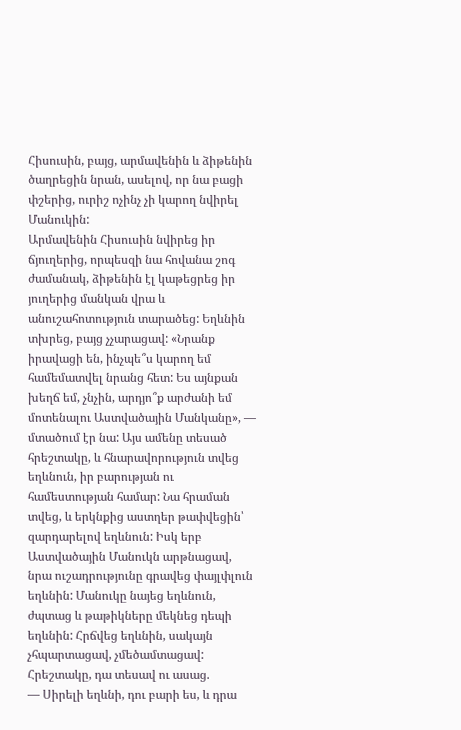Հիսուսին, բայց, արմավենին և ձիթենին ծաղրեցին նրան, ասելով, որ նա բացի փշերից, ուրիշ ոչինչ չի կարող նվիրել Մանուկին:
Արմավենին Հիսուսին նվիրեց իր ճյուղերից, որպեսզի նա հովանա շոգ ժամանակ, ձիթենին էլ կաթեցրեց իր յուղերից մանկան վրա և անուշահոտություն տարածեց: Եղևնին տխրեց, բայց չչարացավ: «Նրանք իրավացի են, ինչպե՞ս կարող եմ համեմատվել նրանց հետ: Ես այնքան խեղճ եմ, չնչին, արդյո՞ք արժանի եմ մոտենալու Աստվածային Մանկանը», — մտածում էր նա: Այս ամենը տեսած հրեշտակը, և հնարավորություն տվեց եղևնուն, իր բարության ու համեստության համար: Նա հրաման տվեց, և երկնքից աստղեր թափվեցին՝ զարդարելով եղևնուն: Իսկ երբ Աստվածային Մանուկն արթնացավ, նրա ուշադրությունը գրավեց փայլփլուն եղևնին: Մանուկը նայեց եղևնուն, ժպտաց և թաթիկները մեկնեց դեպի եղևնին: Հրճվեց եղևնին, սակայն չհպարտացավ, չմեծամտացավ: Հրեշտակը, դա տեսավ ու ասաց.
— Սիրելի եղևնի, դու բարի ես, և դրա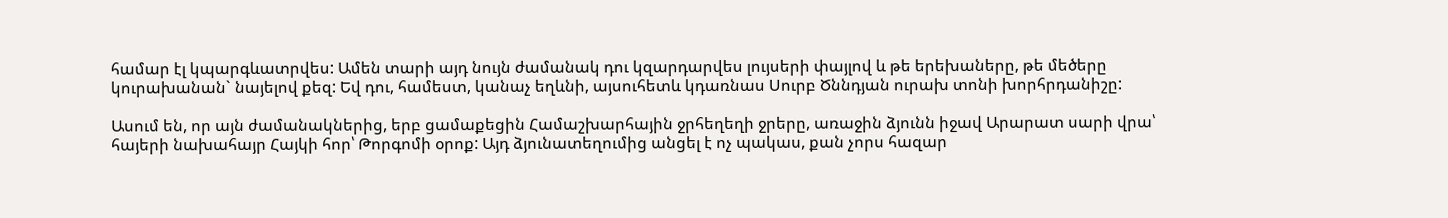համար էլ կպարգևատրվես: Ամեն տարի այդ նույն ժամանակ դու կզարդարվես լույսերի փայլով և թե երեխաները, թե մեծերը կուրախանան` նայելով քեզ: Եվ դու, համեստ, կանաչ եղևնի, այսուհետև կդառնաս Սուրբ Ծննդյան ուրախ տոնի խորհրդանիշը:

Ասում են, որ այն ժամանակներից, երբ ցամաքեցին Համաշխարհային ջրհեղեղի ջրերը, առաջին ձյունն իջավ Արարատ սարի վրա՝ հայերի նախահայր Հայկի հոր՝ Թորգոմի օրոք: Այդ ձյունատեղումից անցել է ոչ պակաս, քան չորս հազար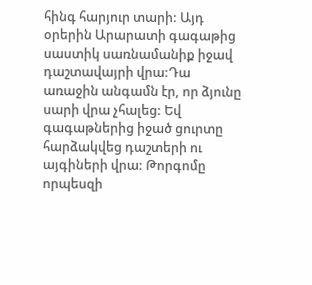հինգ հարյուր տարի: Այդ օրերին Արարատի գագաթից սաստիկ սառնամանիք իջավ դաշտավայրի վրա:Դա առաջին անգամն էր, որ ձյունը սարի վրա չհալեց: Եվ գագաթներից իջած ցուրտը հարձակվեց դաշտերի ու այգիների վրա: Թորգոմը որպեսզի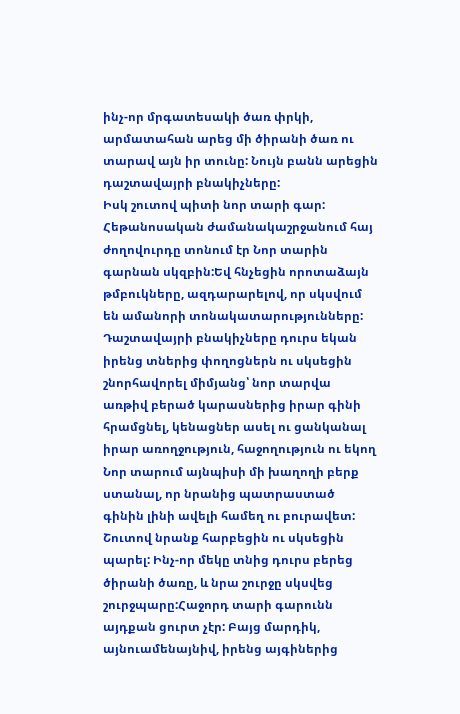ինչ-որ մրգատեսակի ծառ փրկի, արմատահան արեց մի ծիրանի ծառ ու տարավ այն իր տունը: Նույն բանն արեցին դաշտավայրի բնակիչները:
Իսկ շուտով պիտի նոր տարի գար: Հեթանոսական ժամանակաշրջանում հայ ժողովուրդը տոնում էր Նոր տարին գարնան սկզբին:Եվ հնչեցին որոտաձայն թմբուկները, ազդարարելով, որ սկսվում են ամանորի տոնակատարությունները: Դաշտավայրի բնակիչները դուրս եկան իրենց տներից փողոցներն ու սկսեցին շնորհավորել միմյանց՝ նոր տարվա առթիվ բերած կարասներից իրար գինի հրամցնել, կենացներ ասել ու ցանկանալ իրար առողջություն, հաջողություն ու եկող Նոր տարում այնպիսի մի խաղողի բերք ստանալ, որ նրանից պատրաստած գինին լինի ավելի համեղ ու բուրավետ: Շուտով նրանք հարբեցին ու սկսեցին պարել: Ինչ-որ մեկը տնից դուրս բերեց ծիրանի ծառը, և նրա շուրջը սկսվեց շուրջպարը:Հաջորդ տարի գարունն այդքան ցուրտ չէր: Բայց մարդիկ, այնուամենայնիվ, իրենց այգիներից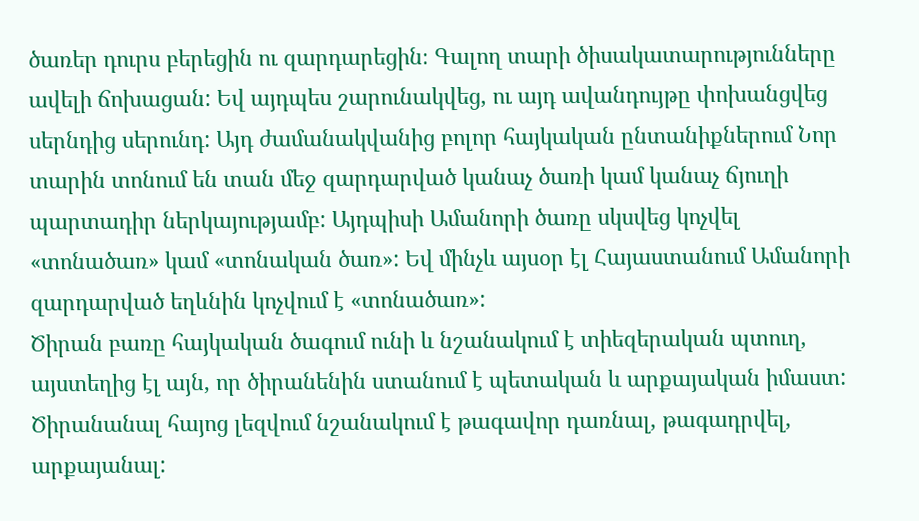ծառեր դուրս բերեցին ու զարդարեցին։ Գալող տարի ծիսակատարությունները ավելի ճոխացան: Եվ այդպես շարունակվեց, ու այդ ավանդույթը փոխանցվեց սերնդից սերունդ: Այդ ժամանակվանից բոլոր հայկական ընտանիքներում Նոր տարին տոնում են տան մեջ զարդարված կանաչ ծառի կամ կանաչ ճյուղի պարտադիր ներկայությամբ: Այդպիսի Ամանորի ծառը սկսվեց կոչվել «տոնածառ» կամ «տոնական ծառ»: Եվ մինչև այսօր էլ Հայաստանում Ամանորի զարդարված եղևնին կոչվում է «տոնածառ»:
Ծիրան բառը հայկական ծագում ունի և նշանակում է տիեզերական պտուղ, այստեղից էլ այն, որ ծիրանենին ստանում է պետական և արքայական իմաստ: Ծիրանանալ հայոց լեզվում նշանակում է թագավոր դառնալ, թագադրվել, արքայանալ: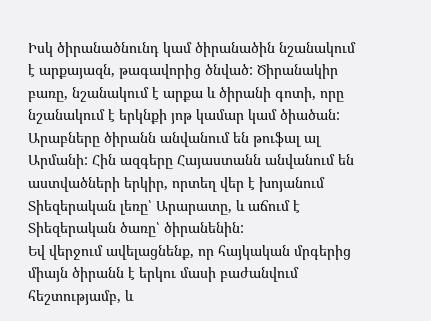Իսկ ծիրանածնունդ կամ ծիրանածին նշանակում է արքայազն, թագավորից ծնված: Ծիրանակիր բառը, նշանակում է արքա և ծիրանի գոտի, որը նշանակում է երկնքի յոթ կամար կամ ծիածան:
Արաբները ծիրանն անվանում են թուֆալ ալ Արմանի: Հին ազգերը Հայաստանն անվանում են աստվածների երկիր, որտեղ վեր է խոյանում Տիեզերական լեռը՝ Արարատը, և աճում է Տիեզերական ծառը՝ ծիրանենին:
Եվ վերջում ավելացնենք, որ հայկական մրգերից միայն ծիրանն է երկու մասի բաժանվում հեշտությամբ, և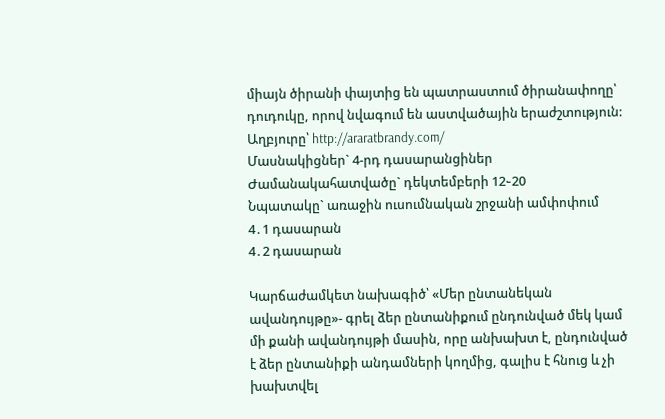միայն ծիրանի փայտից են պատրաստում ծիրանափողը՝ դուդուկը, որով նվագում են աստվածային երաժշտություն:
Աղբյուրը՝ http://araratbrandy.com/
Մասնակիցներ` 4-րդ դասարանցիներ
Ժամանակահատվածը` դեկտեմբերի 12֊20
Նպատակը` առաջին ուսումնական շրջանի ամփոփում
4․1 դասարան
4․2 դասարան

Կարճաժամկետ նախագիծ՝ «Մեր ընտանեկան ավանդույթը»- գրել ձեր ընտանիքում ընդունված մեկ կամ մի քանի ավանդույթի մասին, որը անխախտ է, ընդունված է ձեր ընտանիքի անդամների կողմից, գալիս է հնուց և չի խախտվել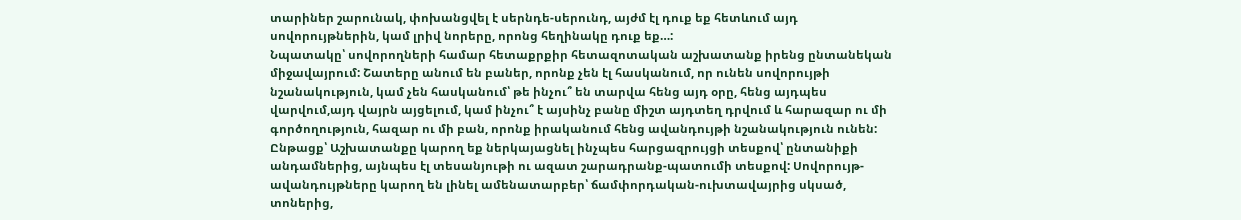տարիներ շարունակ, փոխանցվել է սերնդե-սերունդ, այժմ էլ դուք եք հետևում այդ սովորույթներին, կամ լրիվ նորերը, որոնց հեղինակը դուք եք…:
Նպատակը՝ սովորողների համար հետաքրքիր հետազոտական աշխատանք իրենց ընտանեկան միջավայրում: Շատերը անում են բաներ, որոնք չեն էլ հասկանում, որ ունեն սովորույթի նշանակություն, կամ չեն հասկանում՝ թե ինչու՞ են տարվա հենց այդ օրը, հենց այդպես վարվում,այդ վայրն այցելում, կամ ինչու՞ է այսինչ բանը միշտ այդտեղ դրվում և հարազար ու մի գործողություն, հազար ու մի բան, որոնք իրականում հենց ավանդույթի նշանակություն ունեն:
Ընթացք՝ Աշխատանքը կարող եք ներկայացնել ինչպես հարցազրույցի տեսքով՝ ընտանիքի անդամներից, այնպես էլ տեսանյութի ու ազատ շարադրանք-պատումի տեսքով: Սովորույթ-ավանդույթները կարող են լինել ամենատարբեր՝ ճամփորդական-ուխտավայրից սկսած, տոներից,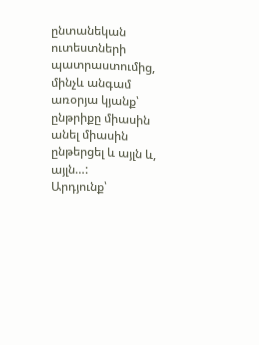ընտանեկան ուտեստների պատրաստումից, մինչև անգամ առօրյա կյանք՝ ընթրիքը միասին անել միասին ընթերցել և այլն և, այլն…:
Արդյունք՝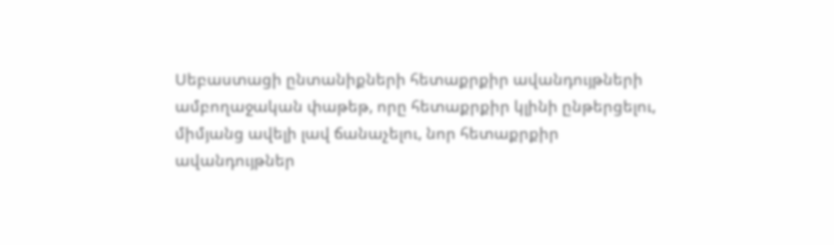Սեբաստացի ընտանիքների հետաքրքիր ավանդույթների ամբողաջական փաթեթ, որը հետաքրքիր կլինի ընթերցելու, միմյանց ավելի լավ ճանաչելու, նոր հետաքրքիր ավանդույթներ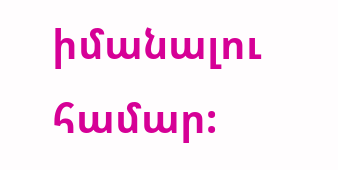իմանալու համար: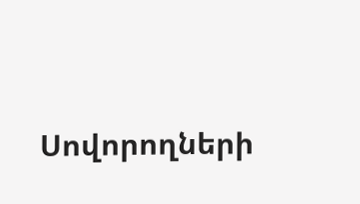Սովորողների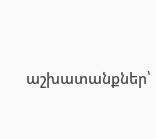աշխատանքներ՝